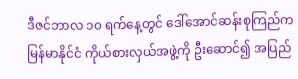ဒီဇင်ဘာလ ၁၀ ရက်နေ့တွင် ဒေါ်အောင်ဆန်းစုကြည်က မြန်မာနိုင်ငံ ကိုယ်စားလှယ်အဖွဲ့ကို ဦးဆောင်၍ အပြည်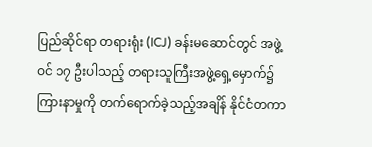ပြည်ဆိုင်ရာ တရားရုံး (ICJ) ခန်းမဆောင်တွင် အဖွဲ့ဝင် ၁၇ ဦးပါသည့် တရားသူကြီးအဖွဲ့ရှေ့မှောက်၌ ကြားနာမှုကို တက်ရောက်ခဲ့သည့်အချိန် နိုင်ငံတကာ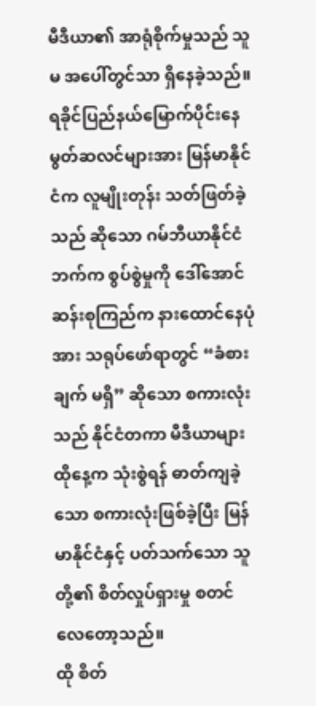မီဒီယာ၏ အာရုံစိုက်မှုသည် သူမ အပေါ်တွင်သာ ရှိနေခဲ့သည်။ ရခိုင်ပြည်နယ်မြောက်ပိုင်းနေ မွတ်ဆလင်များအား မြန်မာနိုင်ငံက လူမျိုးတုန်း သတ်ဖြတ်ခဲ့သည် ဆိုသော ဂမ်ဘီယာနိုင်ငံဘက်က စွပ်စွဲမှုကို ဒေါ်အောင်ဆန်းစုကြည်က နားထောင်နေပုံအား သရုပ်ဖော်ရာတွင် “ခံစားချက် မရှိ” ဆိုသော စကားလုံးသည် နိုင်ငံတကာ မီဒီယာများ ထိုနေ့က သုံးစွဲရန် ဓာတ်ကျခဲ့သော စကားလုံးဖြစ်ခဲ့ပြီး မြန်မာနိုင်ငံနှင့် ပတ်သက်သော သူတို့၏ စိတ်လှုပ်ရှားမှု စတင်လေတော့သည်။
ထို စိတ်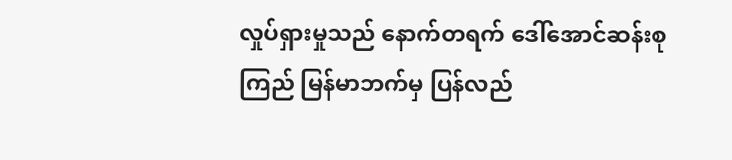လှုပ်ရှားမှုသည် နောက်တရက် ဒေါ်အောင်ဆန်းစုကြည် မြန်မာဘက်မှ ပြန်လည်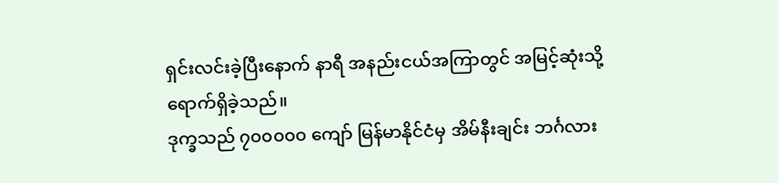ရှင်းလင်းခဲ့ပြီးနောက် နာရီ အနည်းငယ်အကြာတွင် အမြင့်ဆုံးသို့ ရောက်ရှိခဲ့သည်။
ဒုက္ခသည် ၇၀၀၀၀၀ ကျော် မြန်မာနိုင်ငံမှ အိမ်နီးချင်း ဘင်္ဂလား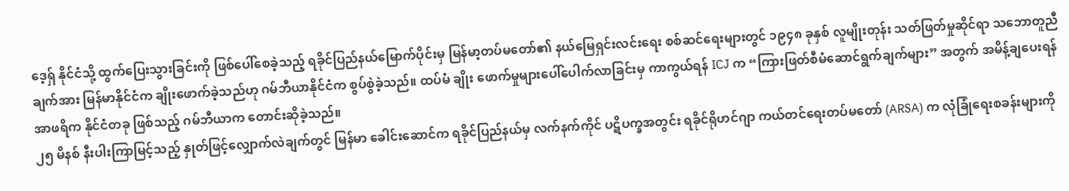ဒေ့ရှ် နိုင်ငံသို့ ထွက်ပြေးသွားခြင်းကို ဖြစ်ပေါ်စေခဲ့သည့် ရခိုင်ပြည်နယ်မြောက်ပိုင်းမှ မြန်မာ့တပ်မတော်၏ နယ်မြေရှင်းလင်းရေး စစ်ဆင်ရေးများတွင် ၁၉၄၈ ခုနှစ် လူမျိုးတုန်း သတ်ဖြတ်မှုဆိုင်ရာ သဘောတူညီချက်အား မြန်မာနိုင်ငံက ချိုးဖောက်ခဲ့သည်ဟု ဂမ်ဘီယာနိုင်ငံက စွပ်စွဲခဲ့သည်။ ထပ်မံ ချိုး ဖောက်မှုများပေါ်ပေါက်လာခြင်းမှ ကာကွယ်ရန် ICJ က “ကြားဖြတ်စီမံဆောင်ရွက်ချက်များ” အတွက် အမိန့်ချပေးရန် အာဖရိက နိုင်ငံတခု ဖြစ်သည့် ဂမ်ဘီယာက တောင်းဆိုခဲ့သည်။
၂၅ မိနစ် နီးပါးကြာမြင့်သည့် နှုတ်ဖြင့်လျှောက်လဲချက်တွင် မြန်မာ ခေါင်းဆောင်က ရခိုင်ပြည်နယ်မှ လက်နက်ကိုင် ပဋိပက္ခအတွင်း ရခိုင်ရိုဟင်ဂျာ ကယ်တင်ရေးတပ်မတော် (ARSA) က လုံခြုံရေးစခန်းများကို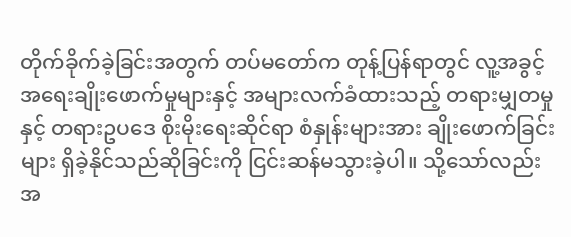တိုက်ခိုက်ခဲ့ခြင်းအတွက် တပ်မတော်က တုန့်ပြန်ရာတွင် လူ့အခွင့်အရေးချိုးဖောက်မှုများနှင့် အများလက်ခံထားသည့် တရားမျှတမှုနှင့် တရားဥပဒေ စိုးမိုးရေးဆိုင်ရာ စံနှုန်းများအား ချိုးဖောက်ခြင်းများ ရှိခဲ့နိုင်သည်ဆိုခြင်းကို ငြင်းဆန်မသွားခဲ့ပါ။ သို့သော်လည်း အ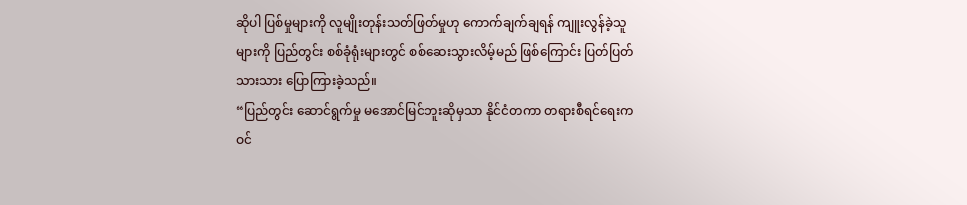ဆိုပါ ပြစ်မှုများကို လူမျိုးတုန်းသတ်ဖြတ်မှုဟု ကောက်ချက်ချရန် ကျူးလွန်ခဲ့သူများကို ပြည်တွင်း စစ်ခုံရုံးများတွင် စစ်ဆေးသွားလိမ့်မည် ဖြစ်ကြောင်း ပြတ်ပြတ်သားသား ပြောကြားခဲ့သည်။
“ပြည်တွင်း ဆောင်ရွက်မှု မအောင်မြင်ဘူးဆိုမှသာ နိုင်ငံတကာ တရားစီရင်ရေးက ဝင်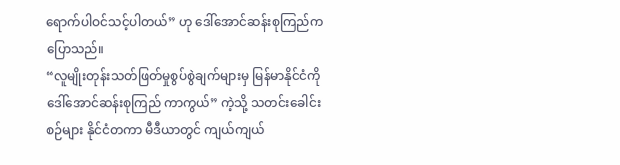ရောက်ပါဝင်သင့်ပါတယ်” ဟု ဒေါ်အောင်ဆန်းစုကြည်ကပြောသည်။
“လူမျိုးတုန်းသတ်ဖြတ်မှုစွပ်စွဲချက်များမှ မြန်မာနိုင်ငံကို ဒေါ်အောင်ဆန်းစုကြည် ကာကွယ်” ကဲ့သို့ သတင်းခေါင်းစဉ်များ နိုင်ငံတကာ မီဒီယာတွင် ကျယ်ကျယ်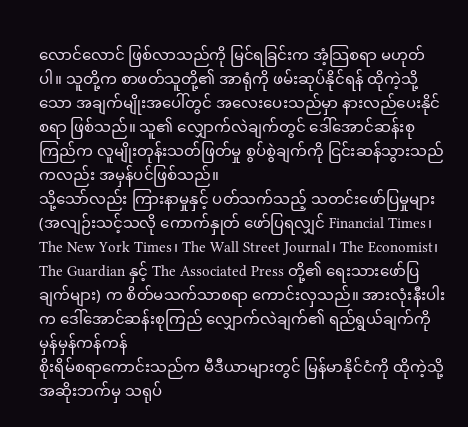လောင်လောင် ဖြစ်လာသည်ကို မြင်ရခြင်းက အံ့သြစရာ မဟုတ်ပါ။ သူတို့က စာဖတ်သူတို့၏ အာရုံကို ဖမ်းဆုပ်နိုင်ရန် ထိုကဲ့သို့သော အချက်မျိုးအပေါ်တွင် အလေးပေးသည်မှာ နားလည်ပေးနိုင်စရာ ဖြစ်သည်။ သူ၏ လျှောက်လဲချက်တွင် ဒေါ်အောင်ဆန်းစုကြည်က လူမျိုးတုန်းသတ်ဖြတ်မှု စွပ်စွဲချက်ကို ငြင်းဆန်သွားသည် ကလည်း အမှန်ပင်ဖြစ်သည်။
သို့သော်လည်း ကြားနာမှုနှင့် ပတ်သက်သည့် သတင်းဖော်ပြမှုများ (အလျဉ်းသင့်သလို ကောက်နှုတ် ဖော်ပြရလျှင် Financial Times၊ The New York Times၊ The Wall Street Journal၊ The Economist၊ The Guardian နှင့် The Associated Press တို့၏ ရေးသားဖော်ပြချက်များ) က စိတ်မသက်သာစရာ ကောင်းလှသည်။ အားလုံးနီးပါးက ဒေါ်အောင်ဆန်းစုကြည် လျှောက်လဲချက်၏ ရည်ရွယ်ချက်ကို မှန်မှန်ကန်ကန်
စိုးရိမ်စရာကောင်းသည်က မီဒီယာများတွင် မြန်မာနိုင်ငံကို ထိုကဲ့သို့ အဆိုးဘက်မှ သရုပ်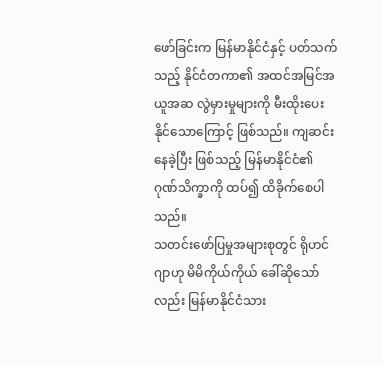ဖော်ခြင်းက မြန်မာနိုင်ငံနှင့် ပတ်သက်သည့် နိုင်ငံတကာ၏ အထင်အမြင်အယူအဆ လွဲမှားမှုများကို မီးထိုးပေးနိုင်သောကြောင့် ဖြစ်သည်။ ကျဆင်းနေခဲ့ပြီး ဖြစ်သည့် မြန်မာနိုင်ငံ၏ ဂုဏ်သိက္ခာကို ထပ်၍ ထိခိုက်စေပါသည်။
သတင်းဖော်ပြမှုအများစုတွင် ရိုဟင်ဂျာဟု မိမိကိုယ်ကိုယ် ခေါ်ဆိုသော်လည်း မြန်မာနိုင်ငံသား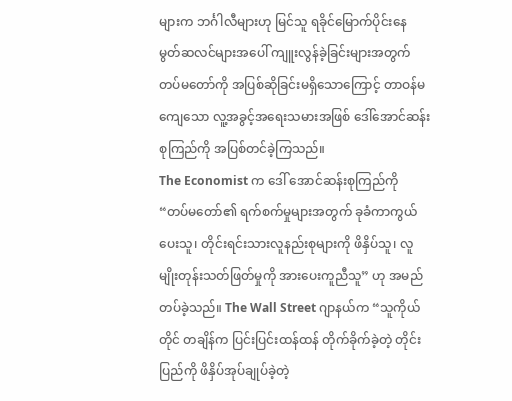များက ဘင်္ဂါလီများဟု မြင်သူ ရခိုင်မြောက်ပိုင်းနေ မွတ်ဆလင်များအပေါ် ကျူးလွန်ခဲ့ခြင်းများအတွက် တပ်မတော်ကို အပြစ်ဆိုခြင်းမရှိသောကြောင့် တာဝန်မကျေသော လူ့အခွင့်အရေးသမားအဖြစ် ဒေါ်အောင်ဆန်းစုကြည်ကို အပြစ်တင်ခဲ့ကြသည်။
The Economist က ဒေါ် အောင်ဆန်းစုကြည်ကို “တပ်မတော်၏ ရက်စက်မှုများအတွက် ခုခံကာကွယ်ပေးသူ၊ တိုင်းရင်းသားလူနည်းစုများကို ဖိနှိပ်သူ၊ လူမျိုးတုန်းသတ်ဖြတ်မှုကို အားပေးကူညီသူ” ဟု အမည်တပ်ခဲ့သည်။ The Wall Street ဂျာနယ်က “သူကိုယ်တိုင် တချိန်က ပြင်းပြင်းထန်ထန် တိုက်ခိုက်ခဲ့တဲ့ တိုင်းပြည်ကို ဖိနှိပ်အုပ်ချုပ်ခဲ့တဲ့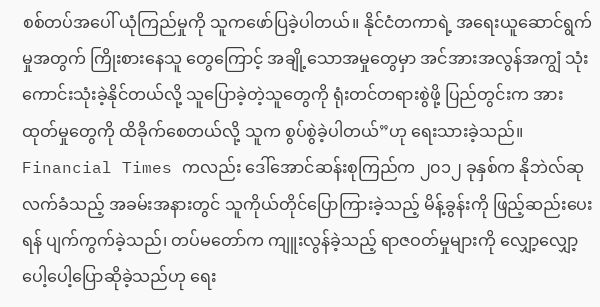စစ်တပ်အပေါ် ယုံကြည်မှုကို သူကဖော်ပြခဲ့ပါတယ်။ နိုင်ငံတကာရဲ့ အရေးယူဆောင်ရွက်မှုအတွက် ကြိုးစားနေသူ တွေကြောင့် အချို့သောအမှုတွေမှာ အင်အားအလွန်အကျွံ သုံးကောင်းသုံးခဲ့နိုင်တယ်လို့ သူပြောခဲ့တဲ့သူတွေကို ရုံးတင်တရားစွဲဖို့ ပြည်တွင်းက အားထုတ်မှုတွေကို ထိခိုက်စေတယ်လို့ သူက စွပ်စွဲခဲ့ပါတယ်”ဟု ရေးသားခဲ့သည်။ Financial Times ကလည်း ဒေါ်အောင်ဆန်းစုကြည်က ၂၀၁၂ ခုနှစ်က နိုဘဲလ်ဆု လက်ခံသည့် အခမ်းအနားတွင် သူကိုယ်တိုင်ပြောကြားခဲ့သည့် မိန့်ခွန်းကို ဖြည့်ဆည်းပေးရန် ပျက်ကွက်ခဲ့သည်၊ တပ်မတော်က ကျူးလွန်ခဲ့သည့် ရာဇဝတ်မှုများကို လျှော့လျှော့ ပေါ့ပေါ့ပြောဆိုခဲ့သည်ဟု ရေး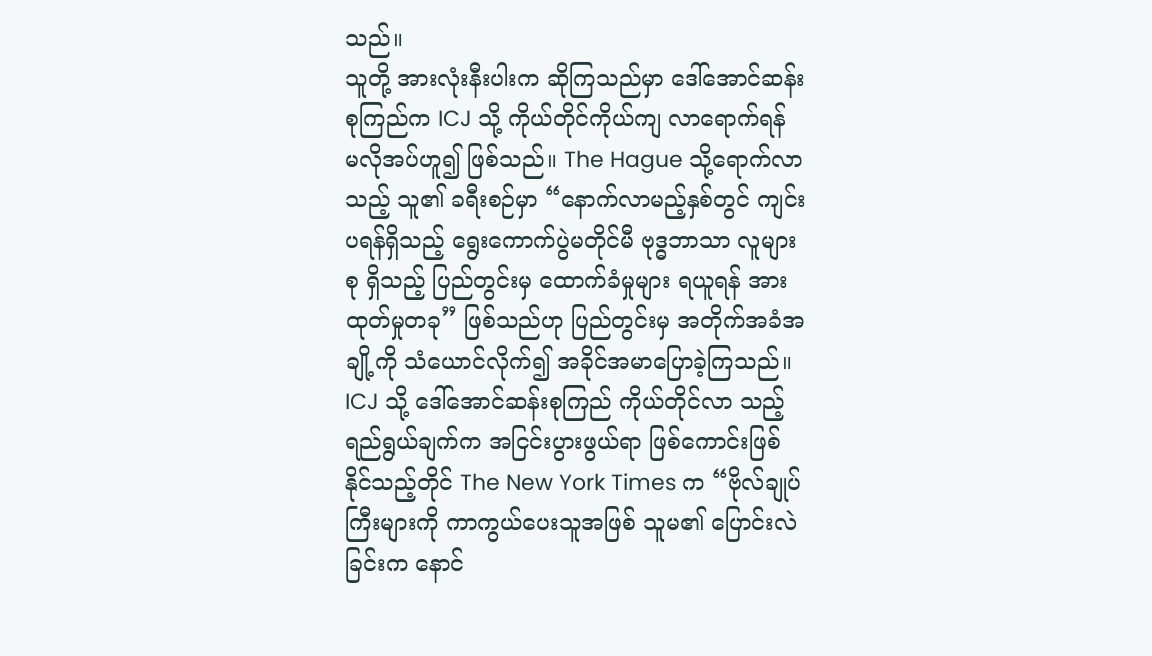သည်။
သူတို့ အားလုံးနီးပါးက ဆိုကြသည်မှာ ဒေါ်အောင်ဆန်းစုကြည်က ICJ သို့ ကိုယ်တိုင်ကိုယ်ကျ လာရောက်ရန် မလိုအပ်ဟူ၍ ဖြစ်သည်။ The Hague သို့ရောက်လာသည့် သူ၏ ခရီးစဉ်မှာ “နောက်လာမည့်နှစ်တွင် ကျင်းပရန်ရှိသည့် ရွေးကောက်ပွဲမတိုင်မီ ဗုဒ္ဓဘာသာ လူများစု ရှိသည့် ပြည်တွင်းမှ ထောက်ခံမှုများ ရယူရန် အားထုတ်မှုတခု” ဖြစ်သည်ဟု ပြည်တွင်းမှ အတိုက်အခံအချို့ကို သံယောင်လိုက်၍ အခိုင်အမာပြောခဲ့ကြသည်။ ICJ သို့ ဒေါ်အောင်ဆန်းစုကြည် ကိုယ်တိုင်လာ သည့် ရည်ရွယ်ချက်က အငြင်းပွားဖွယ်ရာ ဖြစ်ကောင်းဖြစ်နိုင်သည့်တိုင် The New York Times က “ဗိုလ်ချုပ်ကြီးများကို ကာကွယ်ပေးသူအဖြစ် သူမ၏ ပြောင်းလဲခြင်းက နောင်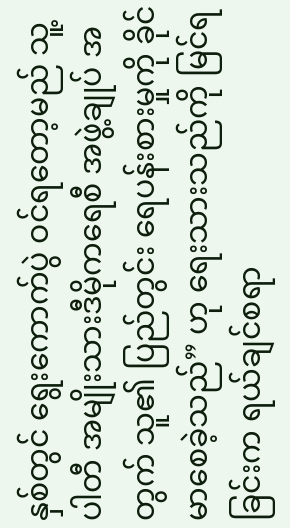နှစ်တွင် ရွေးကောက်ပွဲ ဝင်ရတော့မည် သူ့ပါတီ အမျိုးသားဒီမိုကရေစီ အဖွဲ့ချုပ် အတွက် သူ၏ ပြည်တွင်း ရေပန်းစားမှုကို ခိုင်မာစေခဲ့သည်” ဟု ရေးသားသည်ကို မြင်ရခြင်းက ရယ်ချင်စရာ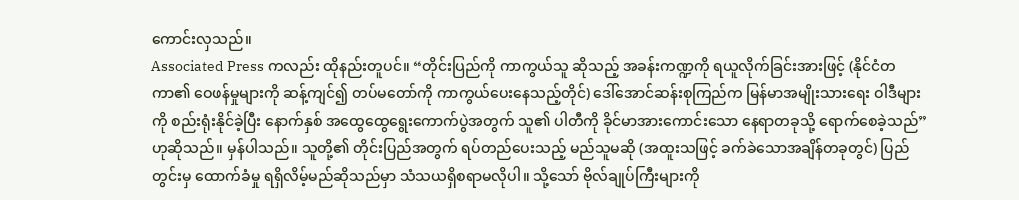ကောင်းလှသည်။
Associated Press ကလည်း ထိုနည်းတူပင်။ “တိုင်းပြည်ကို ကာကွယ်သူ ဆိုသည့် အခန်းကဏ္ဍကို ရယူလိုက်ခြင်းအားဖြင့် (နိုင်ငံတကာ၏ ဝေဖန်မှုများကို ဆန့်ကျင်၍ တပ်မတော်ကို ကာကွယ်ပေးနေသည့်တိုင်) ဒေါ်အောင်ဆန်းစုကြည်က မြန်မာအမျိုးသားရေး ဝါဒီများကို စည်းရုံးနိုင်ခဲ့ပြီး နောက်နှစ် အထွေထွေရွေးကောက်ပွဲအတွက် သူ၏ ပါတီကို ခိုင်မာအားကောင်းသော နေရာတခုသို့ ရောက်စေခဲ့သည်” ဟုဆိုသည်။ မှန်ပါသည်။ သူတို့၏ တိုင်းပြည်အတွက် ရပ်တည်ပေးသည့် မည်သူမဆို (အထူးသဖြင့် ခက်ခဲသောအချိန်တခုတွင်) ပြည်တွင်းမှ ထောက်ခံမှု ရရှိလိမ့်မည်ဆိုသည်မှာ သံသယရှိစရာမလိုပါ။ သို့သော် ဗိုလ်ချုပ်ကြီးများကို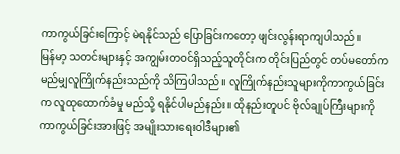ကာကွယ်ခြင်းကြောင့် မဲရနိုင်သည် ပြောခြင်းကတော့ ဖျင်းလွန်းရာကျပါသည်။
မြန်မာ့ သတင်းများနှင့် အကျွမ်းတဝင်ရှိသည့်သူတိုင်းက တိုင်းပြည်တွင် တပ်မတော်က မည်မျှလူကြိုက်နည်းသည်ကို သိကြပါသည်။ လူကြိုက်နည်းသူများကိုကာကွယ်ခြင်းက လူထုထောက်ခံမှု မည်သို့ ရနိုင်ပါမည်နည်း။ ထိုနည်းတူပင် ဗိုလ်ချုပ်ကြီးများကို ကာကွယ်ခြင်းအားဖြင့် အမျိုးသားရေးဝါဒီများ၏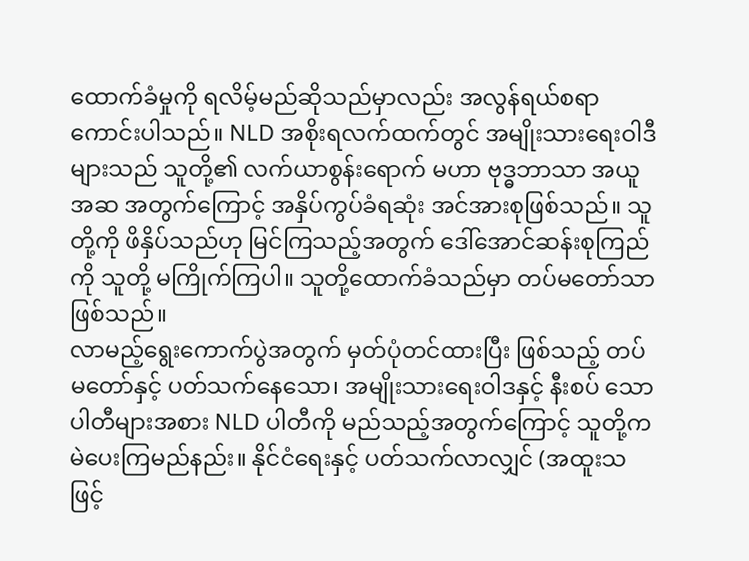ထောက်ခံမှုကို ရလိမ့်မည်ဆိုသည်မှာလည်း အလွန်ရယ်စရာကောင်းပါသည်။ NLD အစိုးရလက်ထက်တွင် အမျိုးသားရေးဝါဒီများသည် သူတို့၏ လက်ယာစွန်းရောက် မဟာ ဗုဒ္ဓဘာသာ အယူအဆ အတွက်ကြောင့် အနှိပ်ကွပ်ခံရဆုံး အင်အားစုဖြစ်သည်။ သူတို့ကို ဖိနှိပ်သည်ဟု မြင်ကြသည့်အတွက် ဒေါ်အောင်ဆန်းစုကြည်ကို သူတို့ မကြိုက်ကြပါ။ သူတို့ထောက်ခံသည်မှာ တပ်မတော်သာ ဖြစ်သည်။
လာမည့်ရွေးကောက်ပွဲအတွက် မှတ်ပုံတင်ထားပြီး ဖြစ်သည့် တပ်မတော်နှင့် ပတ်သက်နေသော၊ အမျိုးသားရေးဝါဒနှင့် နီးစပ် သောပါတီများအစား NLD ပါတီကို မည်သည့်အတွက်ကြောင့် သူတို့က မဲပေးကြမည်နည်း။ နိုင်ငံရေးနှင့် ပတ်သက်လာလျှင် (အထူးသဖြင့်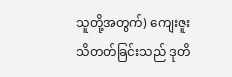သူတို့အတွက်) ကျေးဇူးသိတတ်ခြင်းသည် ဒုတိ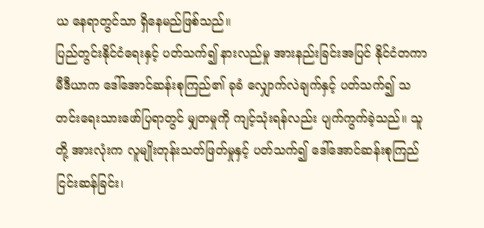ယ နေရာတွင်သာ ရှိနေမည်ဖြစ်သည်။
ပြည်တွင်းနိုင်ငံရေးနှင့် ပတ်သက်၍ နားလည်မှု အားနည်းခြင်းအပြင် နိုင်ငံတကာ မီဒီယာက ဒေါ်အောင်ဆန်းစုကြည်၏ ခုခံ လျှောက်လဲချက်နှင့် ပတ်သက်၍ သတင်းရေးသားဖော်ပြရာတွင် မျှတမှုကို ကျင့်သုံးရန်လည်း ပျက်ကွက်ခဲ့သည်။ သူတို့ အားလုံးက လူမျိုးတုန်းသတ်ဖြတ်မှုနှင့် ပတ်သက်၍ ဒေါ်အောင်ဆန်းစုကြည် ငြင်းဆန်ခြင်း၊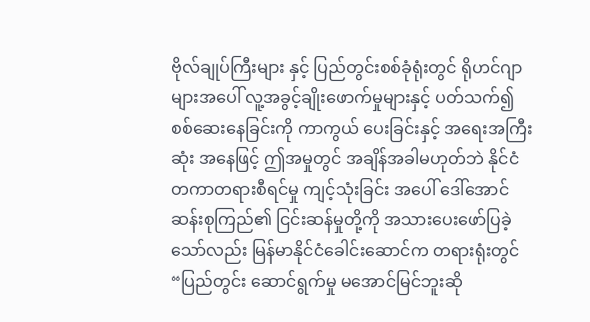ဗိုလ်ချုပ်ကြီးများ နှင့် ပြည်တွင်းစစ်ခုံရုံးတွင် ရိုဟင်ဂျာများအပေါ် လူ့အခွင့်ချိုးဖောက်မှုများနှင့် ပတ်သက်၍ စစ်ဆေးနေခြင်းကို ကာကွယ် ပေးခြင်းနှင့် အရေးအကြီးဆုံး အနေဖြင့် ဤအမှုတွင် အချိန်အခါမဟုတ်ဘဲ နိုင်ငံတကာတရားစီရင်မှု ကျင့်သုံးခြင်း အပေါ် ဒေါ်အောင်ဆန်းစုကြည်၏ ငြင်းဆန်မှုတို့ကို အသားပေးဖော်ပြခဲ့သော်လည်း မြန်မာနိုင်ငံခေါင်းဆောင်က တရားရုံးတွင် “ပြည်တွင်း ဆောင်ရွက်မှု မအောင်မြင်ဘူးဆို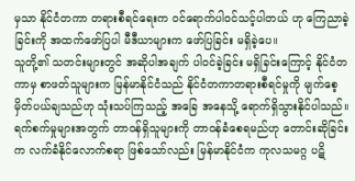မှသာ နိုင်ငံတကာ တရားစီရင်ရေးက ဝင်ရောက်ပါဝင်သင့်ပါတယ် ဟု ကြေညာခဲ့ခြင်းကို အထက်ဖော်ပြပါ မီဒီယာများက ဖော်ပြခြင်း မရှိခဲ့ပေ။
သူတို့၏ သတင်းများတွင် အဆိုပါအချက် ပါဝင်ခဲ့ခြင်း မရှိခြင်းကြောင့် နိုင်ငံတကာမှ စာဖတ်သူများက မြန်မာနိုင်ငံသည် နိုင်ငံတကာတရားစီရင်မှုကို မျက်စေ့မှိတ်ပယ်ချသည်ဟု သုံးသပ်ကြသည့် အခြေ အနေသို့ ရောက်ရှိသွားနိုင်ပါသည်။ ရက်စက်မှုများအတွက် တာဝန်ရှိသူများကို တာဝန်ခံစေရမည်ဟု တောင်းဆိုခြင်းက လက်ခံနိုင်လောက်စရာ ဖြစ်သော်လည်း မြန်မာနိုင်ငံက ကုလသမဂ္ဂ ပဋိ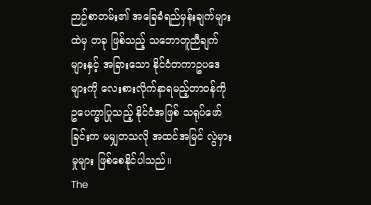ဉာဉ်စာတမ်း၏ အခြေခံရည်မှန်းချက်များထဲမှ တခု ဖြစ်သည့် သဘောတူညီချက်များနှင့် အခြားသော နိုင်ငံတကာဥပဒေများကို လေးစားလိုက်နာရမည့်တာဝန်ကို ဥပေက္ခာပြုသည့် နိုင်ငံအဖြစ် သရုပ်ဖော်ခြင်းက မမျှတသလို အထင်အမြင် လွဲမှားမှုများ ဖြစ်စေနိုင်ပါသည်။
The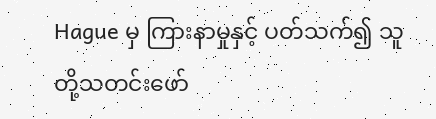Hague မှ ကြားနာမှုနှင့် ပတ်သက်၍ သူတို့သတင်းဖော်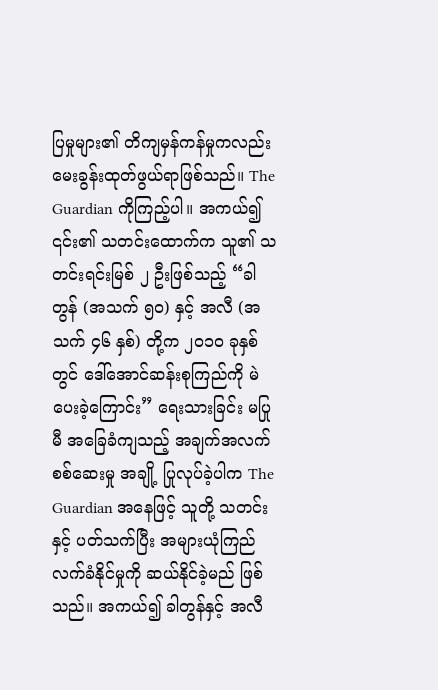ပြမှုများ၏ တိကျမှန်ကန်မှုကလည်း မေးခွန်းထုတ်ဖွယ်ရာဖြစ်သည်။ The Guardian ကိုကြည့်ပါ။ အကယ်၍ ၎င်း၏ သတင်းထောက်က သူ၏ သတင်းရင်းမြစ် ၂ ဦးဖြစ်သည့် “ခါတွန် (အသက် ၅၀) နှင့် အလီ (အသက် ၄၆ နှစ်) တို့က ၂၀၁၀ ခုနှစ်တွင် ဒေါ်အောင်ဆန်းစုကြည်ကို မဲပေးခဲ့ကြောင်း” ရေးသားခြင်း မပြုမီ အခြေခံကျသည့် အချက်အလက်စစ်ဆေးမှု အချို့ ပြုလုပ်ခဲ့ပါက The Guardian အနေဖြင့် သူတို့ သတင်းနှင့် ပတ်သက်ပြီး အများယုံကြည်လက်ခံနိုင်မှုကို ဆယ်နိုင်ခဲ့မည် ဖြစ်သည်။ အကယ်၍ ခါတွန်နှင့် အလီ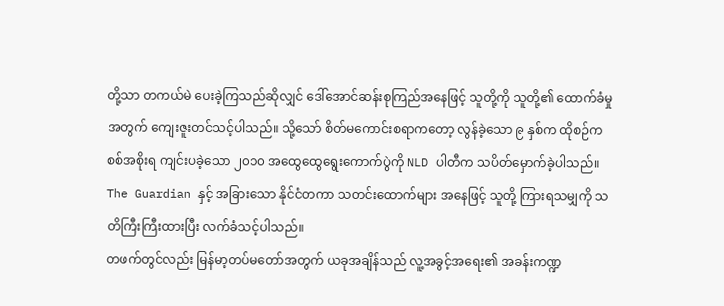တို့သာ တကယ်မဲ ပေးခဲ့ကြသည်ဆိုလျှင် ဒေါ်အောင်ဆန်းစုကြည်အနေဖြင့် သူတို့ကို သူတို့၏ ထောက်ခံမှုအတွက် ကျေးဇူးတင်သင့်ပါသည်။ သို့သော် စိတ်မကောင်းစရာကတော့ လွန်ခဲ့သော ၉ နှစ်က ထိုစဉ်က စစ်အစိုးရ ကျင်းပခဲ့သော ၂၀၁၀ အထွေထွေရွေးကောက်ပွဲကို NLD ပါတီက သပိတ်မှောက်ခဲ့ပါသည်။ The Guardian နှင့် အခြားသော နိုင်ငံတကာ သတင်းထောက်များ အနေဖြင့် သူတို့ ကြားရသမျှကို သတိကြီးကြီးထားပြီး လက်ခံသင့်ပါသည်။
တဖက်တွင်လည်း မြန်မာ့တပ်မတော်အတွက် ယခုအချိန်သည် လူ့အခွင့်အရေး၏ အခန်းကဏ္ဍ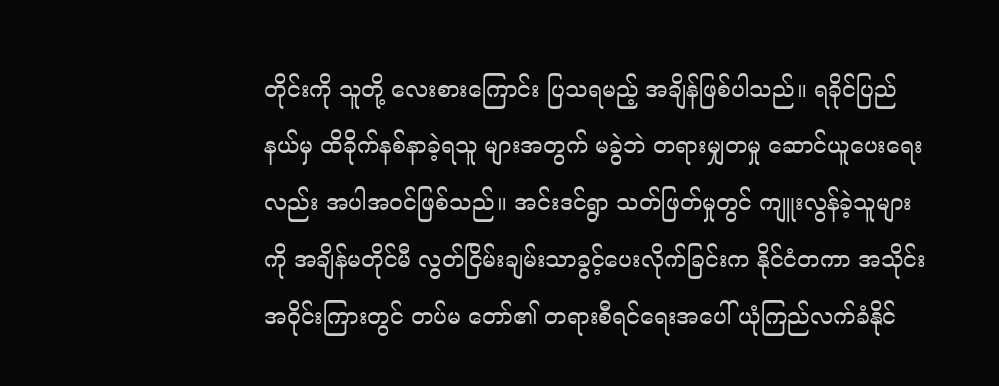တိုင်းကို သူတို့ လေးစားကြောင်း ပြသရမည့် အချိန်ဖြစ်ပါသည်။ ရခိုင်ပြည်နယ်မှ ထိခိုက်နစ်နာခဲ့ရသူ များအတွက် မခွဲဘဲ တရားမျှတမှု ဆောင်ယူပေးရေးလည်း အပါအဝင်ဖြစ်သည်။ အင်းဒင်ရွာ သတ်ဖြတ်မှုတွင် ကျူးလွန်ခဲ့သူများကို အချိန်မတိုင်မီ လွတ်ငြိမ်းချမ်းသာခွင့်ပေးလိုက်ခြင်းက နိုင်ငံတကာ အသိုင်းအဝိုင်းကြားတွင် တပ်မ တော်၏ တရားစီရင်ရေးအပေါ် ယုံကြည်လက်ခံနိုင်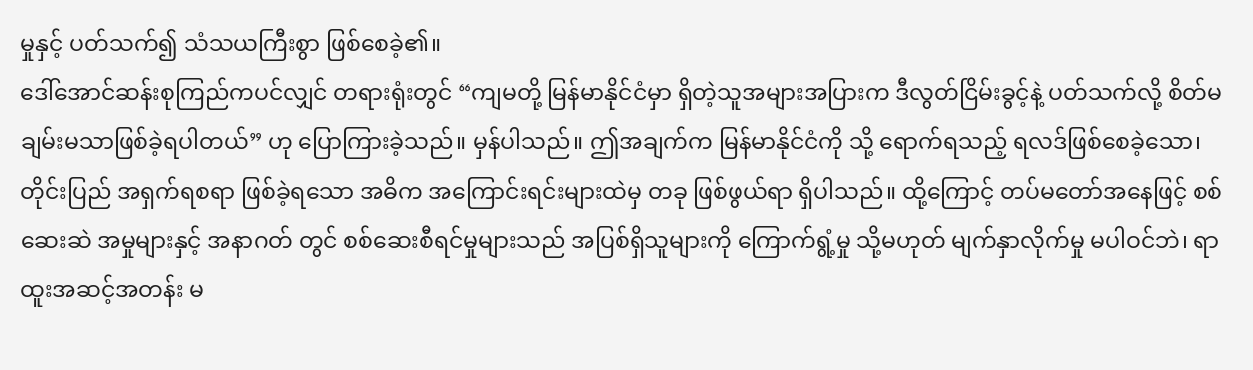မှုနှင့် ပတ်သက်၍ သံသယကြီးစွာ ဖြစ်စေခဲ့၏။
ဒေါ်အောင်ဆန်းစုကြည်ကပင်လျှင် တရားရုံးတွင် “ကျမတို့ မြန်မာနိုင်ငံမှာ ရှိတဲ့သူအများအပြားက ဒီလွတ်ငြိမ်းခွင့်နဲ့ ပတ်သက်လို့ စိတ်မချမ်းမသာဖြစ်ခဲ့ရပါတယ်” ဟု ပြောကြားခဲ့သည်။ မှန်ပါသည်။ ဤအချက်က မြန်မာနိုင်ငံကို သို့ ရောက်ရသည့် ရလဒ်ဖြစ်စေခဲ့သော၊ တိုင်းပြည် အရှက်ရစရာ ဖြစ်ခဲ့ရသော အဓိက အကြောင်းရင်းများထဲမှ တခု ဖြစ်ဖွယ်ရာ ရှိပါသည်။ ထို့ကြောင့် တပ်မတော်အနေဖြင့် စစ်ဆေးဆဲ အမှုများနှင့် အနာဂတ် တွင် စစ်ဆေးစီရင်မှုများသည် အပြစ်ရှိသူများကို ကြောက်ရွံ့မှု သို့မဟုတ် မျက်နှာလိုက်မှု မပါဝင်ဘဲ၊ ရာထူးအဆင့်အတန်း မ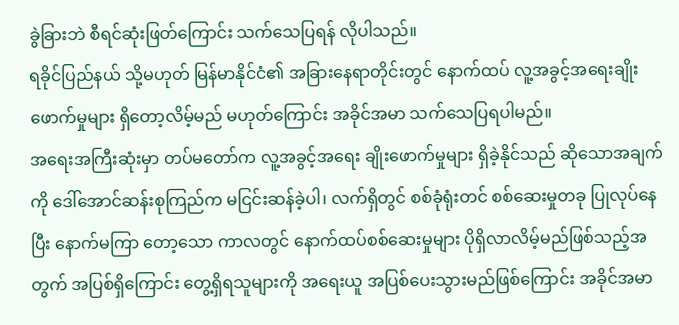ခွဲခြားဘဲ စီရင်ဆုံးဖြတ်ကြောင်း သက်သေပြရန် လိုပါသည်။
ရခိုင်ပြည်နယ် သို့မဟုတ် မြန်မာနိုင်ငံ၏ အခြားနေရာတိုင်းတွင် နောက်ထပ် လူ့အခွင့်အရေးချိုးဖောက်မှုများ ရှိတော့လိမ့်မည် မဟုတ်ကြောင်း အခိုင်အမာ သက်သေပြရပါမည်။
အရေးအကြီးဆုံးမှာ တပ်မတော်က လူ့အခွင့်အရေး ချိုးဖောက်မှုများ ရှိခဲ့နိုင်သည် ဆိုသောအချက်ကို ဒေါ်အောင်ဆန်းစုကြည်က မငြင်းဆန်ခဲ့ပါ၊ လက်ရှိတွင် စစ်ခုံရုံးတင် စစ်ဆေးမှုတခု ပြုလုပ်နေပြီး နောက်မကြာ တော့သော ကာလတွင် နောက်ထပ်စစ်ဆေးမှုများ ပိုရှိလာလိမ့်မည်ဖြစ်သည့်အတွက် အပြစ်ရှိကြောင်း တွေ့ရှိရသူများကို အရေးယူ အပြစ်ပေးသွားမည်ဖြစ်ကြောင်း အခိုင်အမာ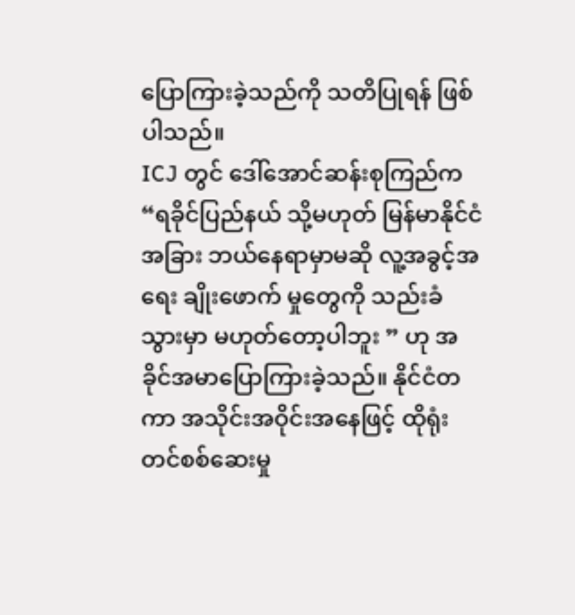ပြောကြားခဲ့သည်ကို သတိပြုရန် ဖြစ်ပါသည်။
ICJ တွင် ဒေါ်အောင်ဆန်းစုကြည်က “ရခိုင်ပြည်နယ် သို့မဟုတ် မြန်မာနိုင်ငံ အခြား ဘယ်နေရာမှာမဆို လူ့အခွင့်အရေး ချိုးဖောက် မှုတွေကို သည်းခံသွားမှာ မဟုတ်တော့ပါဘူး ” ဟု အခိုင်အမာပြောကြားခဲ့သည်။ နိုင်ငံတကာ အသိုင်းအဝိုင်းအနေဖြင့် ထိုရုံးတင်စစ်ဆေးမှု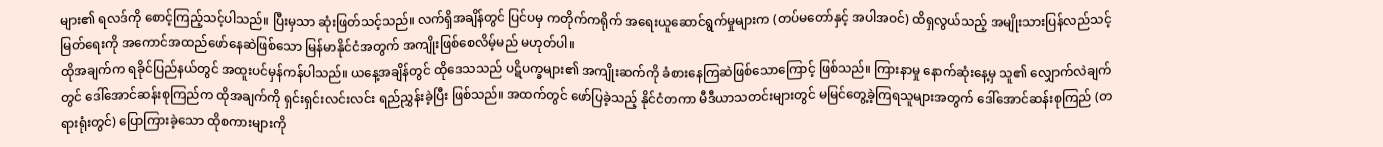များ၏ ရလဒ်ကို စောင့်ကြည့်သင့်ပါသည်။ ပြီးမှသာ ဆုံးဖြတ်သင့်သည်။ လက်ရှိအချိန်တွင် ပြင်ပမှ ကတိုက်ကရိုက် အရေးယူဆောင်ရွက်မှုများက (တပ်မတော်နှင့် အပါအဝင်) ထိရှလွယ်သည့် အမျိုးသားပြန်လည်သင့်မြတ်ရေးကို အကောင်အထည်ဖော်နေဆဲဖြစ်သော မြန်မာနိုင်ငံအတွက် အကျိုးဖြစ်စေလိမ့်မည် မဟုတ်ပါ။
ထိုအချက်က ရခိုင်ပြည်နယ်တွင် အထူးပင်မှန်ကန်ပါသည်။ ယနေ့အချိန်တွင် ထိုဒေသသည် ပဋိပက္ခများ၏ အကျိုးဆက်ကို ခံစားနေကြဆဲဖြစ်သောကြောင့် ဖြစ်သည်။ ကြားနာမှု နောက်ဆုံးနေ့မှ သူ၏ လျှောက်လဲချက်တွင် ဒေါ်အောင်ဆန်းစုကြည်က ထိုအချက်ကို ရှင်းရှင်းလင်းလင်း ရည်ညွှန်းခဲ့ပြီး ဖြစ်သည်။ အထက်တွင် ဖော်ပြခဲ့သည့် နိုင်ငံတကာ မီဒီယာသတင်းများတွင် မမြင်တွေ့ခဲ့ကြရသူများအတွက် ဒေါ်အောင်ဆန်းစုကြည် (တရားရုံးတွင်) ပြောကြားခဲ့သော ထိုစကားများကို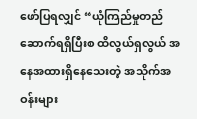ဖော်ပြရလျှင် “ယုံကြည်မှုတည်ဆောက်ရရှိပြီးစ ထိလွယ်ရှလွယ် အနေအထားရှိနေသေးတဲ့ အသိုက်အဝန်းများ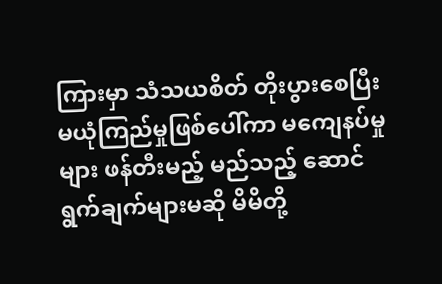ကြားမှာ သံသယစိတ် တိုးပွားစေပြီး မယုံကြည်မှုဖြစ်ပေါ်ကာ မကျေနပ်မှုများ ဖန်တီးမည့် မည်သည့် ဆောင်ရွက်ချက်များမဆို မိမိတို့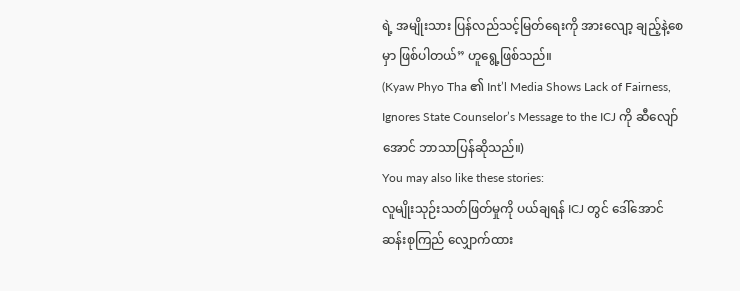ရဲ့ အမျိုးသား ပြန်လည်သင့်မြတ်ရေးကို အားလျော့ ချည့်နဲ့စေမှာ ဖြစ်ပါတယ်” ဟူရွေ့ဖြစ်သည်။
(Kyaw Phyo Tha ၏ Int’l Media Shows Lack of Fairness, Ignores State Counselor’s Message to the ICJ ကို ဆီလျော်အောင် ဘာသာပြန်ဆိုသည်။)
You may also like these stories:
လူမျိုးသုဉ်းသတ်ဖြတ်မှုကို ပယ်ချရန် ICJ တွင် ဒေါ်အောင်ဆန်းစုကြည် လျှောက်ထား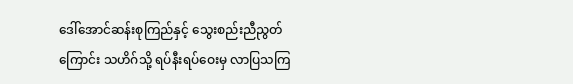ဒေါ်အောင်ဆန်းစုကြည်နှင့် သွေးစည်းညီညွတ်ကြောင်း သဟိဂ်သို့ ရပ်နီးရပ်ဝေးမှ လာပြသကြ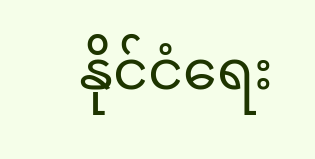နိုင်ငံရေး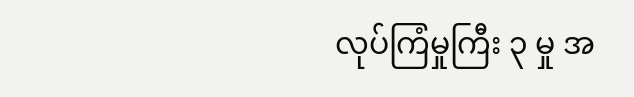လုပ်ကြံမှုကြီး ၃ မှု အ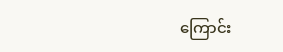ကြောင်း